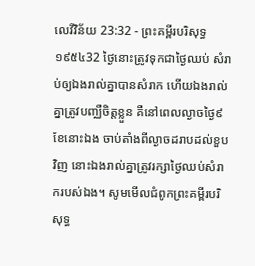លេវីវិន័យ 23:32 - ព្រះគម្ពីរបរិសុទ្ធ ១៩៥៤32 ថ្ងៃនោះត្រូវទុកជាថ្ងៃឈប់ សំរាប់ឲ្យឯងរាល់គ្នាបានសំរាក ហើយឯងរាល់គ្នាត្រូវបញ្ឈឺចិត្តខ្លួន គឺនៅពេលល្ងាចថ្ងៃ៩ខែនោះឯង ចាប់តាំងពីល្ងាចដរាបដល់ខួបវិញ នោះឯងរាល់គ្នាត្រូវរក្សាថ្ងៃឈប់សំរាករបស់ឯង។ សូមមើលជំពូកព្រះគម្ពីរបរិសុទ្ធ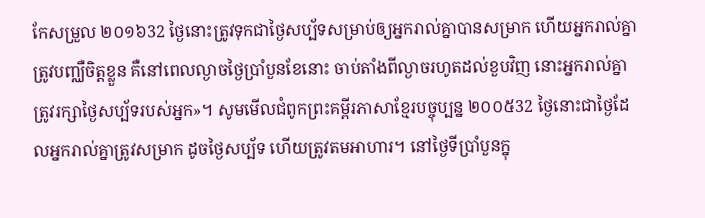កែសម្រួល ២០១៦32 ថ្ងៃនោះត្រូវទុកជាថ្ងៃសប្ប័ទសម្រាប់ឲ្យអ្នករាល់គ្នាបានសម្រាក ហើយអ្នករាល់គ្នាត្រូវបញ្ឈឺចិត្តខ្លួន គឺនៅពេលល្ងាចថ្ងៃប្រាំបួនខែនោះ ចាប់តាំងពីល្ងាចរហូតដល់ខួបវិញ នោះអ្នករាល់គ្នាត្រូវរក្សាថ្ងៃសប្ប័ទរបស់អ្នក»។ សូមមើលជំពូកព្រះគម្ពីរភាសាខ្មែរបច្ចុប្បន្ន ២០០៥32 ថ្ងៃនោះជាថ្ងៃដែលអ្នករាល់គ្នាត្រូវសម្រាក ដូចថ្ងៃសប្ប័ទ ហើយត្រូវតមអាហារ។ នៅថ្ងៃទីប្រាំបួនក្នុ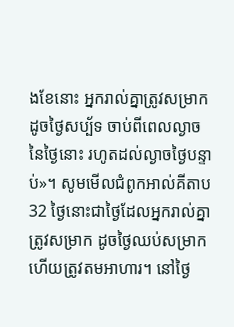ងខែនោះ អ្នករាល់គ្នាត្រូវសម្រាកដូចថ្ងៃសប្ប័ទ ចាប់ពីពេលល្ងាចនៃថ្ងៃនោះ រហូតដល់ល្ងាចថ្ងៃបន្ទាប់»។ សូមមើលជំពូកអាល់គីតាប32 ថ្ងៃនោះជាថ្ងៃដែលអ្នករាល់គ្នាត្រូវសម្រាក ដូចថ្ងៃឈប់សម្រាក ហើយត្រូវតមអាហារ។ នៅថ្ងៃ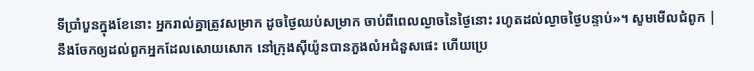ទីប្រាំបួនក្នុងខែនោះ អ្នករាល់គ្នាត្រូវសម្រាក ដូចថ្ងៃឈប់សម្រាក ចាប់ពីពេលល្ងាចនៃថ្ងៃនោះ រហូតដល់ល្ងាចថ្ងៃបន្ទាប់»។ សូមមើលជំពូក |
នឹងចែកឲ្យដល់ពួកអ្នកដែលសោយសោក នៅក្រុងស៊ីយ៉ូនបានភួងលំអជំនួសផេះ ហើយប្រេ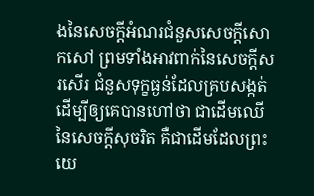ងនៃសេចក្ដីអំណរជំនួសសេចក្ដីសោកសៅ ព្រមទាំងអាវពាក់នៃសេចក្ដីសរសើរ ជំនួសទុក្ខធ្ងន់ដែលគ្របសង្កត់ ដើម្បីឲ្យគេបានហៅថា ជាដើមឈើនៃសេចក្ដីសុចរិត គឺជាដើមដែលព្រះយេ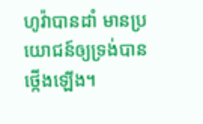ហូវ៉ាបានដាំ មានប្រយោជន៍ឲ្យទ្រង់បានថ្កើងឡើង។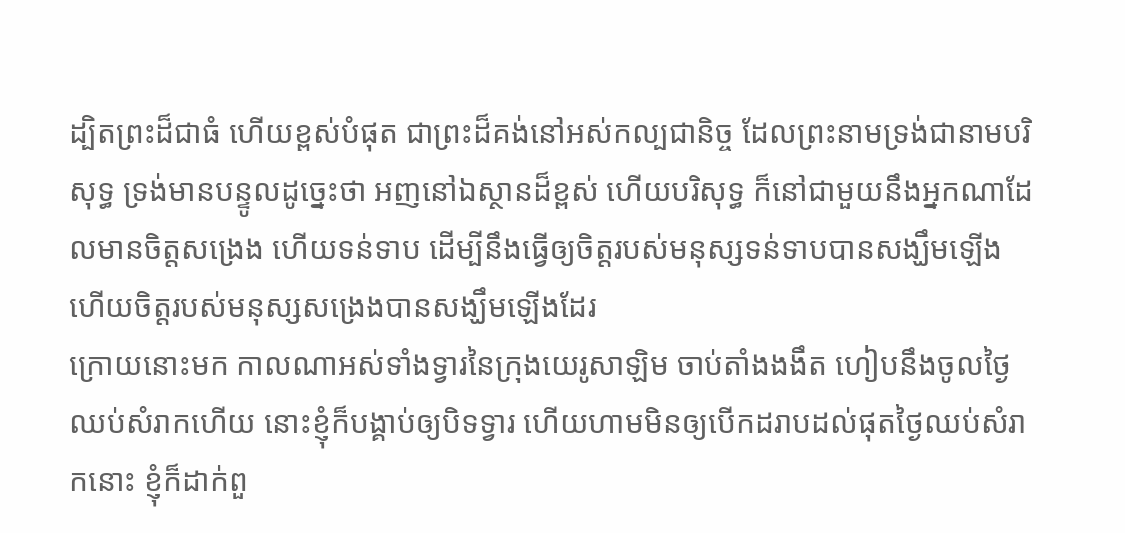ដ្បិតព្រះដ៏ជាធំ ហើយខ្ពស់បំផុត ជាព្រះដ៏គង់នៅអស់កល្បជានិច្ច ដែលព្រះនាមទ្រង់ជានាមបរិសុទ្ធ ទ្រង់មានបន្ទូលដូច្នេះថា អញនៅឯស្ថានដ៏ខ្ពស់ ហើយបរិសុទ្ធ ក៏នៅជាមួយនឹងអ្នកណាដែលមានចិត្តសង្រេង ហើយទន់ទាប ដើម្បីនឹងធ្វើឲ្យចិត្តរបស់មនុស្សទន់ទាបបានសង្ឃឹមឡើង ហើយចិត្តរបស់មនុស្សសង្រេងបានសង្ឃឹមឡើងដែរ
ក្រោយនោះមក កាលណាអស់ទាំងទ្វារនៃក្រុងយេរូសាឡិម ចាប់តាំងងងឹត ហៀបនឹងចូលថ្ងៃឈប់សំរាកហើយ នោះខ្ញុំក៏បង្គាប់ឲ្យបិទទ្វារ ហើយហាមមិនឲ្យបើកដរាបដល់ផុតថ្ងៃឈប់សំរាកនោះ ខ្ញុំក៏ដាក់ពួ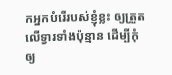កអ្នកបំរើរបស់ខ្ញុំខ្លះ ឲ្យត្រួតលើទ្វារទាំងប៉ុន្មាន ដើម្បីកុំឲ្យ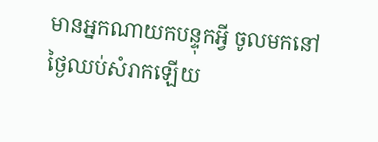មានអ្នកណាយកបន្ទុកអ្វី ចូលមកនៅថ្ងៃឈប់សំរាកឡើយ